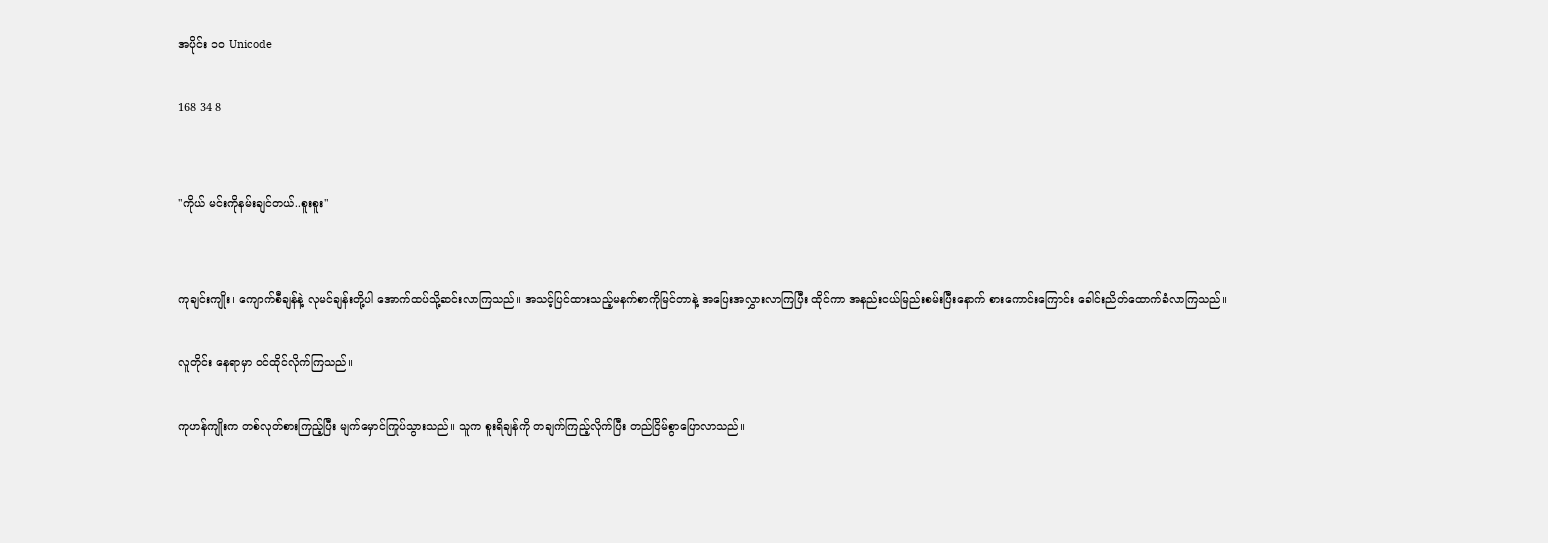အပိုင်း ၁၀ Unicode

168 34 8


"ကိုယ် မင်းကိုနမ်းချင်တယ်..စူးစူး"


ကုချင်းကျိုး၊ ကျောက်စီချန်နဲ့ လုမင်ချန်းတို့ပါ အောက်ထပ်သို့ဆင်းလာကြသည်။ အသင့်ပြင်ထားသည့်မနက်စာကိုမြင်တာနဲ့ အပြေးအလွှားလာကြပြီး ထိုင်ကာ အနည်းငယ်မြည်းစမ်းပြီးနောက် စားကောင်းကြောင်း ခေါင်းညိတ်ထောက်ခံလာကြသည်။

လူတိုင်း နေရာမှာ ဝင်ထိုင်လိုက်ကြသည်။

ကုဟန်ကျိုးက တစ်လုတ်စားကြည့်ပြီး မျက်မှောင်ကြုပ်သွားသည်။ သူက စူးရိချန်ကို တချက်ကြည့်လိုက်ပြီး တည်ငြိမ်စွာပြောလာသည်။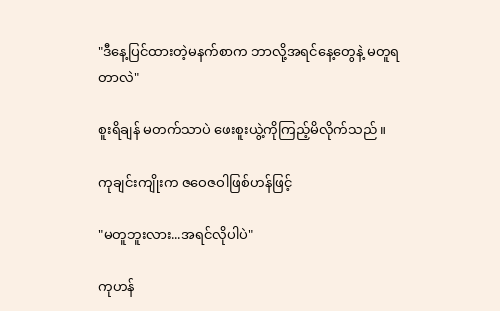"ဒီနေ့ပြင်ထားတဲ့မနက်စာက ဘာလို့အရင်နေ့တွေနဲ့ မတူရတာလဲ"

စူးရိချန် မတက်သာပဲ ဖေးစူးယွဲ့ကိုကြည့်မိလိုက်သည်။

ကုချင်းကျိုးက ဇဝေဇ‌ဝါဖြစ်ဟန်ဖြင့်

"မတူဘူးလား...အရင်လိုပါပဲ"

ကုဟန်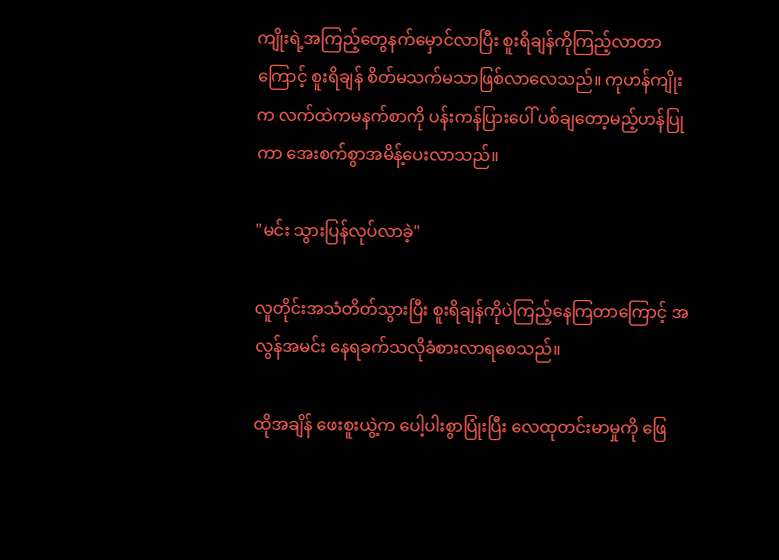ကျိုးရဲ့အကြည့်တွေနက်မှောင်လာပြီး စူးရိချန်ကိုကြည့်လာတာကြောင့် စူးရိချန် စိတ်မသက်မသာဖြစ်လာလေသည်။ ကုဟန်ကျိုးက လက်ထဲကမနက်စာကို ပန်းကန်ပြားပေါ် ပစ်ချတော့မည့်ဟန်ပြုကာ အေးစက်စွာအမိန့်‌ပေးလာသည်။

"မင်း သွားပြန်လုပ်လာခဲ့"

လူတိုင်းအသံတိတ်သွားပြီး စူးရိချန်ကိုပဲကြည့်နေကြတာကြောင့် အလွန်အမင်း နေရခက်သလိုခံစားလာရစေသည်။

ထိုအချိန် ဖေးစူးယွဲ့က ပေါ့ပါးစွာပြုံးပြီး လေထုတင်းမာမှုကို ဖြေ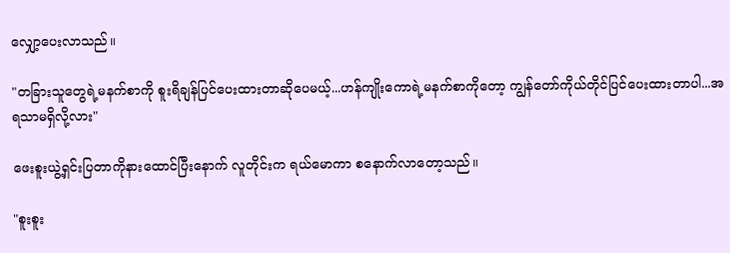လျှော့ပေးလာသည်။

"တခြားသူတွေရဲ့မနက်စာကို စူးရိချန်ပြင်ပေးထားတာဆိုပေမယ့်...ဟန်ကျိုးကောရဲ့မနက်စာကိုတော့ ကျွန်တော်ကိုယ်တိုင်ပြင်ပေးထားတာပါ...အရသာမရှိလို့လား"

ဖေးစူးယွဲ့ရှင်းပြတာကိုနားထောင်ပြီးနောက် လူတိုင်းက ရယ်မောကာ စနောက်လာတော့သည်။

"စူးစူး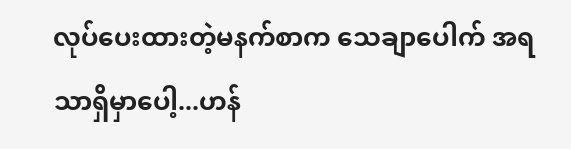လုပ်ပေးထားတဲ့မနက်စာက သေချာပေါက် အရသာရှိမှာပေါ့...ဟန်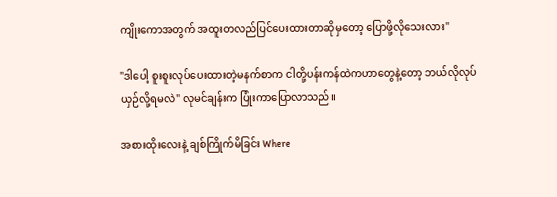ကျိုးကောအတွက် အထူးတလည်ပြင်ပေးထားတာဆိုမှတော့ ပြောဖို့လိုသေးလား"

"ဒါပေါ့ စူးစူးလုပ်ပေးထားတဲ့မနက်စာက ငါတို့ပန်းကန်ထဲကဟာတွေနဲ့တော့ ဘယ်လိုလုပ် ယှဉ်လို့ရမလဲ" လုမင်ချန်းက ပြုံးကာပြောလာသည်။

အစားထိုးလေးနဲ့ ချစ်ကြိုက်မိခြင်း Where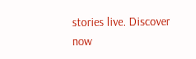stories live. Discover now